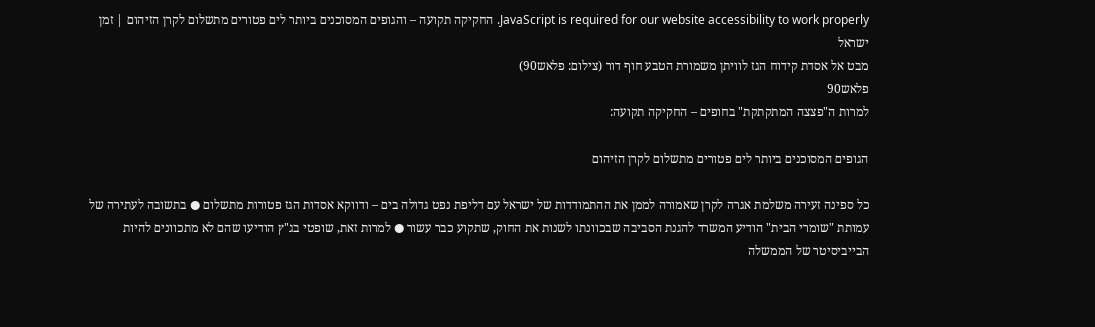JavaScript is required for our website accessibility to work properly. החקיקה תקועה – והגופים המסוכנים ביותר לים פטורים מתשלום לקרן הזיהום | זמן ישראל
מבט אל אסדת קידוח הגז לוויתן משמורת הטבע חוף דור (צילום: פלאש90)
פלאש90
למרות ה"פצצה המתקתקת" בחופים – החקיקה תקועה:

הגופים המסוכנים ביותר לים פטורים מתשלום לקרן הזיהום

כל ספינה זעירה משלמת אגרה לקרן שאמורה לממן את ההתמודדות של ישראל עם דליפת נפט גדולה בים – ודווקא אסדות הגז פטורות מתשלום ● בתשובה לעתירה של עמותת "שומרי הבית" הודיע המשרד להגנת הסביבה שבכוונתו לשנות את החוק, שתקוע כבר עשור ● למרות זאת, שופטי בג"ץ הודיעו שהם לא מתכוונים להיות הבייביסיטר של הממשלה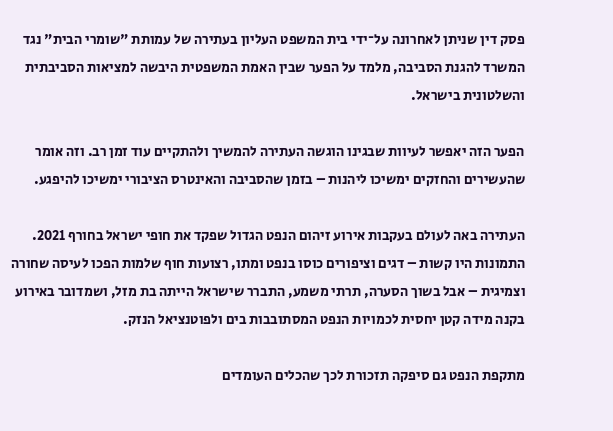פסק דין שניתן לאחרונה על־ידי בית המשפט העליון בעתירה של עמותת "שומרי הבית" נגד המשרד להגנת הסביבה, מלמד על הפער שבין האמת המשפטית היבשה למציאות הסביבתית והשלטונית בישראל.

הפער הזה יאפשר לעיוות שבגינו הוגשה העתירה להמשיך ולהתקיים עוד זמן רב. וזה אומר שהעשירים והחזקים ימשיכו ליהנות – בזמן שהסביבה והאינטרס הציבורי ימשיכו להיפגע.

העתירה באה לעולם בעקבות אירוע זיהום הנפט הגדול שפקד את חופי ישראל בחורף 2021. התמונות היו קשות – דגים וציפורים כוסו בנפט ומתו, רצועות חוף שלמות הפכו לעיסה שחורה וצמיגית – אבל בשוך הסערה, תרתי משמע, התברר שישראל הייתה בת מזל, ושמדובר באירוע בקנה מידה קטן יחסית לכמויות הנפט המסתובבות בים ולפוטנציאל הנזק.

מתקפת הנפט גם סיפקה תזכורת לכך שהכלים העומדים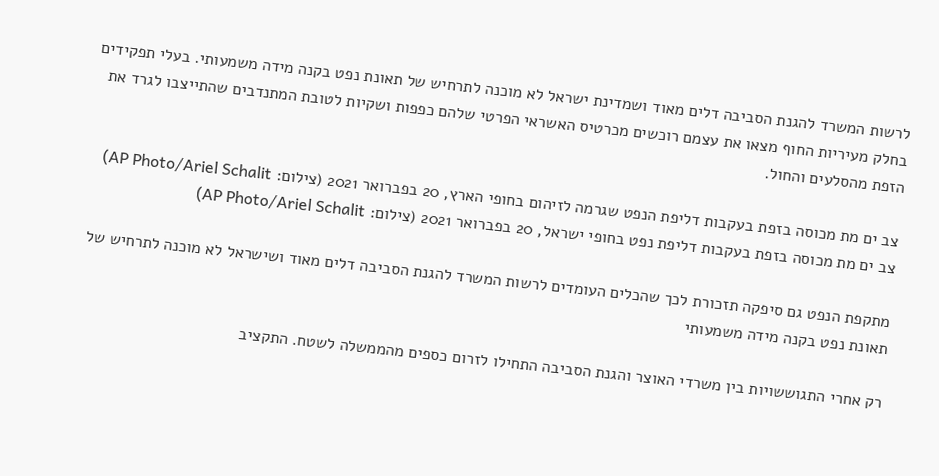לרשות המשרד להגנת הסביבה דלים מאוד ושמדינת ישראל לא מוכנה לתרחיש של תאונת נפט בקנה מידה משמעותי. בעלי תפקידים בחלק מעיריות החוף מצאו את עצמם רוכשים מכרטיס האשראי הפרטי שלהם כפפות ושקיות לטובת המתנדבים שהתייצבו לגרד את הזפת מהסלעים והחול.

צב ים מת מכוסה בזפת בעקבות דליפת הנפט שגרמה לזיהום בחופי הארץ, 20 בפברואר 2021 (צילום: AP Photo/Ariel Schalit)
צב ים מת מכוסה בזפת בעקבות דליפת נפט בחופי ישראל, 20 בפברואר 2021 (צילום: AP Photo/Ariel Schalit)

מתקפת הנפט גם סיפקה תזכורת לכך שהכלים העומדים לרשות המשרד להגנת הסביבה דלים מאוד ושישראל לא מוכנה לתרחיש של תאונת נפט בקנה מידה משמעותי

רק אחרי התגוששויות בין משרדי האוצר והגנת הסביבה התחילו לזרום כספים מהממשלה לשטח. התקציב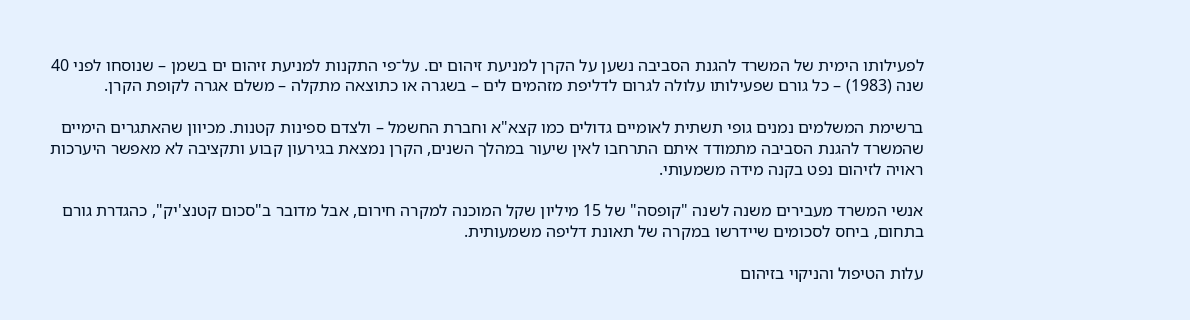לפעילותו הימית של המשרד להגנת הסביבה נשען על הקרן למניעת זיהום ים. על־פי התקנות למניעת זיהום ים בשמן – שנוסחו לפני 40 שנה (1983) – כל גורם שפעילותו עלולה לגרום לדליפת מזהמים לים – בשגרה או כתוצאה מתקלה – משלם אגרה לקופת הקרן.

ברשימת המשלמים נמנים גופי תשתית לאומיים גדולים כמו קצא"א וחברת החשמל – ולצדם ספינות קטנות. מכיוון שהאתגרים הימיים שהמשרד להגנת הסביבה מתמודד איתם התרחבו לאין שיעור במהלך השנים, הקרן נמצאת בגירעון קבוע ותקציבה לא מאפשר היערכות ראויה לזיהום נפט בקנה מידה משמעותי.

אנשי המשרד מעבירים משנה לשנה "קופסה" של 15 מיליון שקל המוכנה למקרה חירום, אבל מדובר ב"סכום קטנצ'יק", כהגדרת גורם בתחום, ביחס לסכומים שיידרשו במקרה של תאונת דליפה משמעותית.

עלות הטיפול והניקוי בזיהום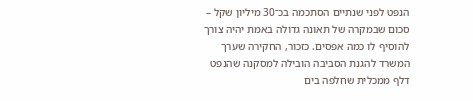הנפט לפני שנתיים הסתכמה בכ־30 מיליון שקל – סכום שבמקרה של תאונה גדולה באמת יהיה צורך להוסיף לו כמה אפסים. כזכור, החקירה שערך המשרד להגנת הסביבה הובילה למסקנה שהנפט דלף ממכלית שחלפה בים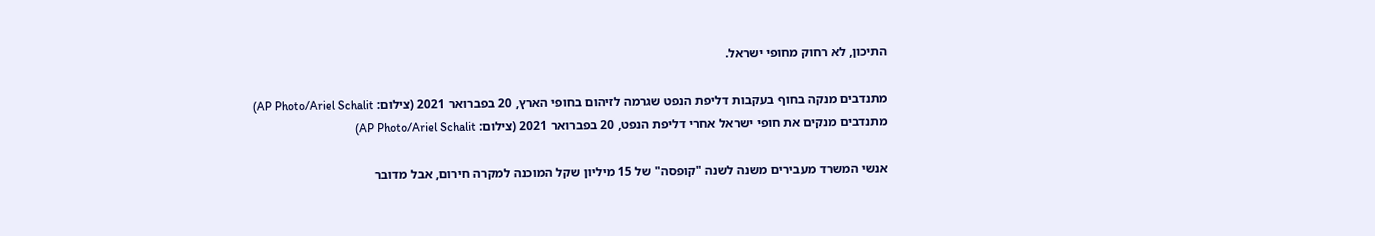התיכון, לא רחוק מחופי ישראל.

מתנדבים מנקה בחוף בעקבות דליפת הנפט שגרמה לזיהום בחופי הארץ, 20 בפברואר 2021 (צילום: AP Photo/Ariel Schalit)
מתנדבים מנקים את חופי ישראל אחרי דליפת הנפט, 20 בפברואר 2021 (צילום: AP Photo/Ariel Schalit)

אנשי המשרד מעבירים משנה לשנה "קופסה" של 15 מיליון שקל המוכנה למקרה חירום, אבל מדובר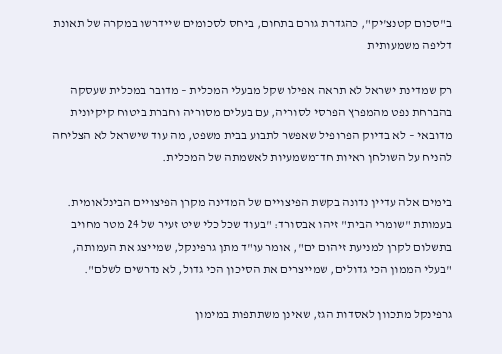ב"סכום קטנצ'יק", כהגדרת גורם בתחום, ביחס לסכומים שיידרשו במקרה של תאונת דליפה משמעותית

רק שמדינת ישראל לא תראה אפילו שקל מבעלי המכלית – מדובר במכלית שעסקה בהברחת נפט מהמפרץ הפרסי לסוריה, עם בעלים מסוריה וחברת ביטוח קיקיונית מדובאי – לא בדיוק הפרופיל שאפשר לתבוע בבית משפט, מה עוד שישראל לא הצליחה להניח על השולחן ראיות חד־משמעיות לאשמתה של המכלית.

בימים אלה עדיין נדונה בקשת הפיצויים של המדינה מקרן הפיצויים הבינלאומית. בעמותת "שומרי הבית" זיהו אבסורד: "בעוד שכל כלי שיט זעיר של 24 מטר מחויב בתשלום לקרן למניעת זיהום ים", אומר עו"ד מתן גרפינקל, שמייצג את העמותה, "בעלי הממון הכי גדולים, שמייצרים את הסיכון הכי גדול, לא נדרשים לשלם".

גרפינקל מתכוון לאסדות הגז, שאינן משתתפות במימון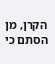הקרן, מן הסתם כי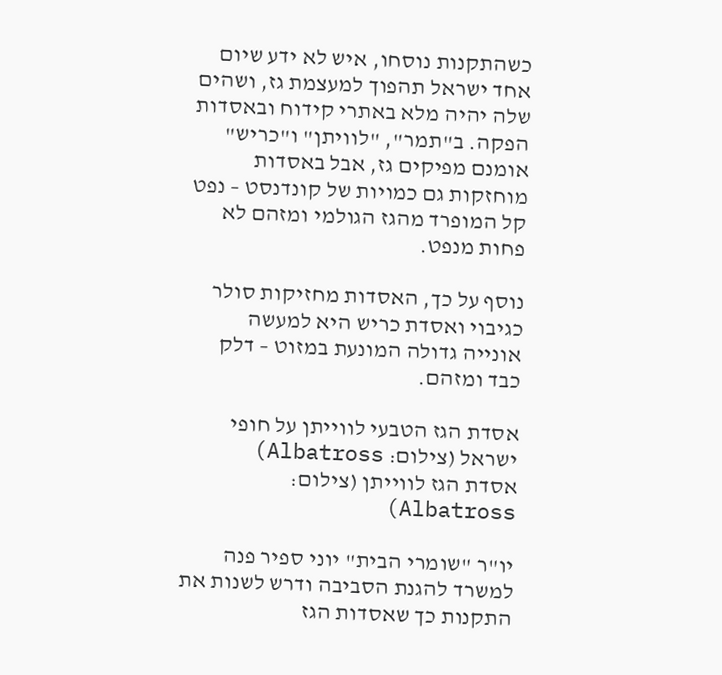כשהתקנות נוסחו, איש לא ידע שיום אחד ישראל תהפוך למעצמת גז, ושהים שלה יהיה מלא באתרי קידוח ובאסדות הפקה. ב"תמר", "לוויתן" ו"כריש" אומנם מפיקים גז, אבל באסדות מוחזקות גם כמויות של קונדנסט – נפט קל המופרד מהגז הגולמי ומזהם לא פחות מנפט.

נוסף על כך, האסדות מחזיקות סולר כגיבוי ואסדת כריש היא למעשה אונייה גדולה המונעת במזוט – דלק כבד ומזהם.

אסדת הגז הטבעי לווייתן על חופי ישראל (צילום: Albatross)
אסדת הגז לווייתן (צילום: Albatross)

יו"ר "שומרי הבית" יוני ספיר פנה למשרד להגנת הסביבה ודרש לשנות את התקנות כך שאסדות הגז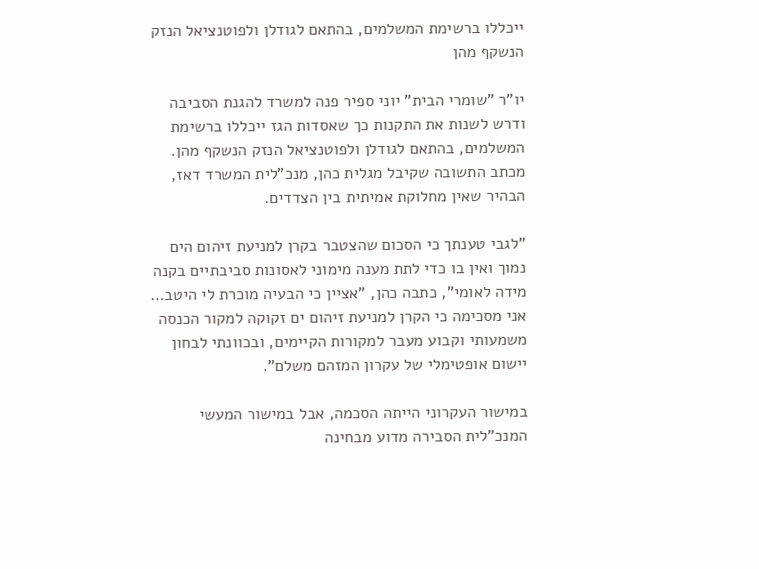ייכללו ברשימת המשלמים, בהתאם לגודלן ולפוטנציאל הנזק הנשקף מהן

יו"ר "שומרי הבית" יוני ספיר פנה למשרד להגנת הסביבה ודרש לשנות את התקנות כך שאסדות הגז ייכללו ברשימת המשלמים, בהתאם לגודלן ולפוטנציאל הנזק הנשקף מהן. מכתב התשובה שקיבל מגלית כהן, מנכ"לית המשרד דאז, הבהיר שאין מחלוקת אמיתית בין הצדדים.

"לגבי טענתך כי הסכום שהצטבר בקרן למניעת זיהום הים נמוך ואין בו כדי לתת מענה מימוני לאסונות סביבתיים בקנה מידה לאומי", כתבה כהן, "אציין כי הבעיה מוכרת לי היטב… אני מסכימה כי הקרן למניעת זיהום ים זקוקה למקור הכנסה משמעותי וקבוע מעבר למקורות הקיימים, ובכוונתי לבחון יישום אופטימלי של עקרון המזהם משלם".

במישור העקרוני הייתה הסכמה, אבל במישור המעשי המנכ"לית הסבירה מדוע מבחינה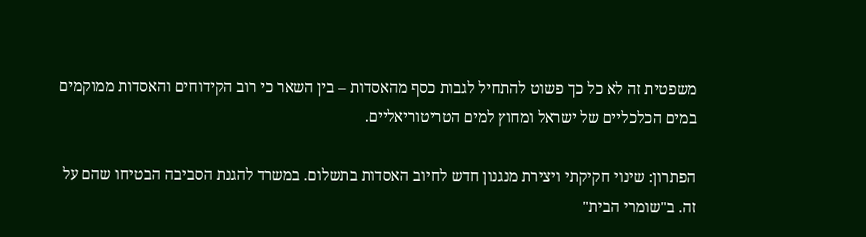משפטית זה לא כל כך פשוט להתחיל לגבות כסף מהאסדות – בין השאר כי רוב הקידוחים והאסדות ממוקמים במים הכלכליים של ישראל ומחוץ למים הטריטוריאליים.

הפתרון: שינוי חקיקתי ויצירת מנגנון חדש לחיוב האסדות בתשלום. במשרד להגנת הסביבה הבטיחו שהם על זה. ב"שומרי הבית"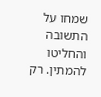שמחו על התשובה והחליטו להמתין. רק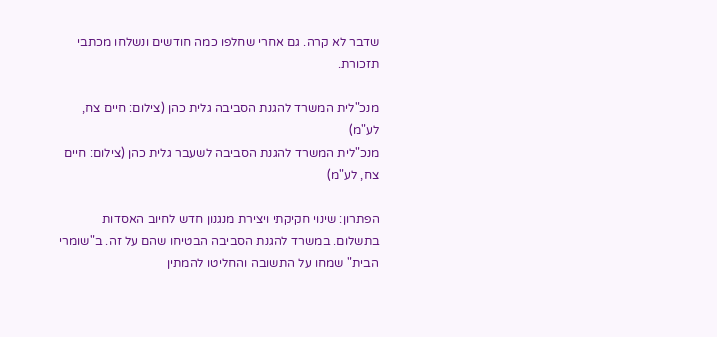שדבר לא קרה. גם אחרי שחלפו כמה חודשים ונשלחו מכתבי תזכורת.

מנכ"לית המשרד להגנת הסביבה גלית כהן (צילום: חיים צח, לע"מ)
מנכ"לית המשרד להגנת הסביבה לשעבר גלית כהן (צילום: חיים צח, לע"מ)

הפתרון: שינוי חקיקתי ויצירת מנגנון חדש לחיוב האסדות בתשלום. במשרד להגנת הסביבה הבטיחו שהם על זה. ב"שומרי הבית" שמחו על התשובה והחליטו להמתין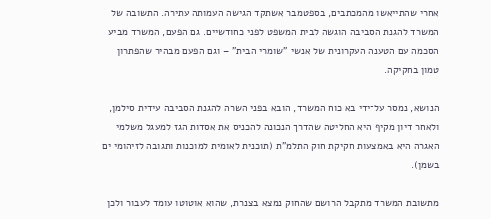אחרי שהתייאשו מהמכתבים, בספטמבר אשתקד הגישה העמותה עתירה. התשובה של המשרד להגנת הסביבה הוגשה לבית המשפט לפני כחודשיים. גם הפעם, המשרד מביע הסכמה עם הטענה העקרונית של אנשי "שומרי הבית" – וגם הפעם מבהיר שהפתרון טמון בחקיקה.

הנושא, נמסר על־ידי בא כוח המשרד, הובא בפני השרה להגנת הסביבה עידית סילמן, ולאחר דיון מקיף היא החליטה שהדרך הנכונה להכניס את אסדות הגז למעגל משלמי האגרה היא באמצעות חקיקת חוק התלמ"ת (תוכנית לאומית למוכנות ותגובה לזיהומי ים בשמן).

מתשובת המשרד מתקבל הרושם שהחוק נמצא בצנרת, שהוא אוטוטו עומד לעבור ולכן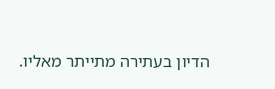הדיון בעתירה מתייתר מאליו.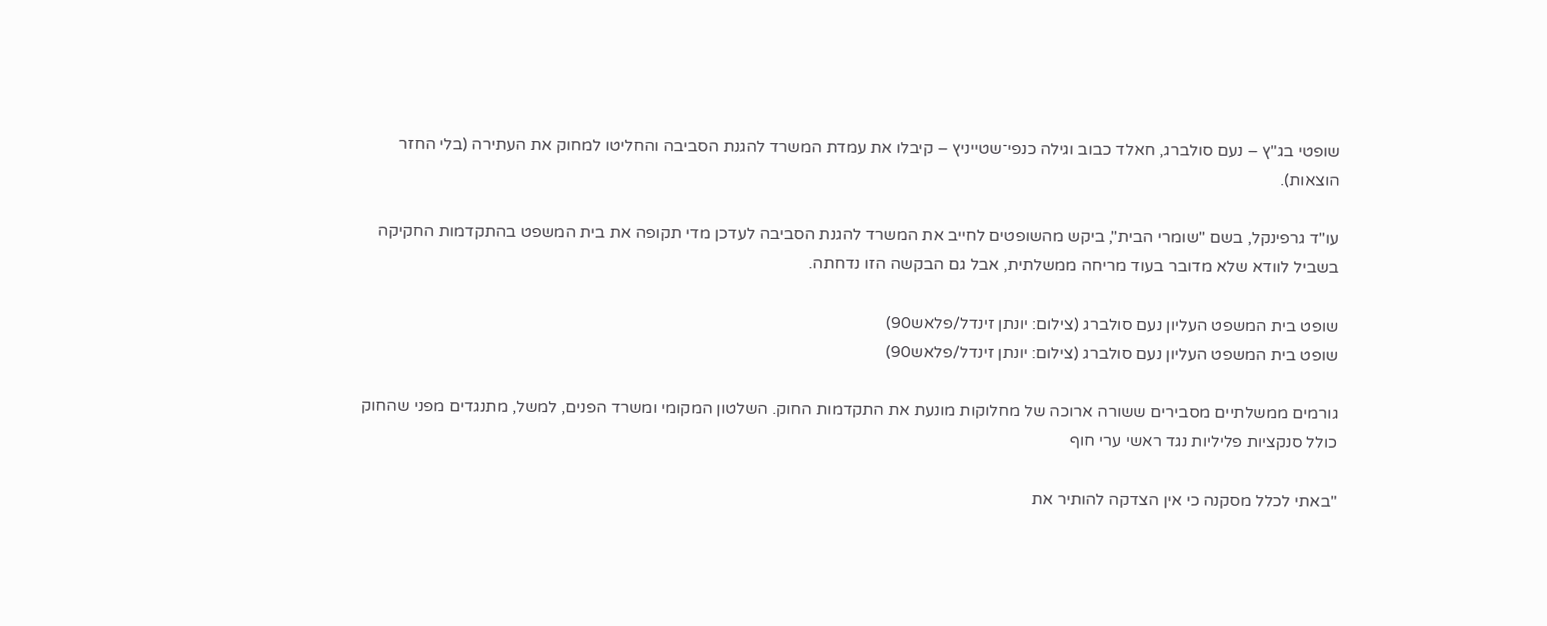שופטי בג"ץ – נעם סולברג, חאלד כבוב וגילה כנפי־שטייניץ – קיבלו את עמדת המשרד להגנת הסביבה והחליטו למחוק את העתירה (בלי החזר הוצאות).

עו"ד גרפינקל, בשם "שומרי הבית", ביקש מהשופטים לחייב את המשרד להגנת הסביבה לעדכן מדי תקופה את בית המשפט בהתקדמות החקיקה בשביל לוודא שלא מדובר בעוד מריחה ממשלתית, אבל גם הבקשה הזו נדחתה.

שופט בית המשפט העליון נעם סולברג (צילום: יונתן זינדל/פלאש90)
שופט בית המשפט העליון נעם סולברג (צילום: יונתן זינדל/פלאש90)

גורמים ממשלתיים מסבירים ששורה ארוכה של מחלוקות מונעת את התקדמות החוק. השלטון המקומי ומשרד הפנים, למשל, מתנגדים מפני שהחוק כולל סנקציות פליליות נגד ראשי ערי חוף

"באתי לכלל מסקנה כי אין הצדקה להותיר את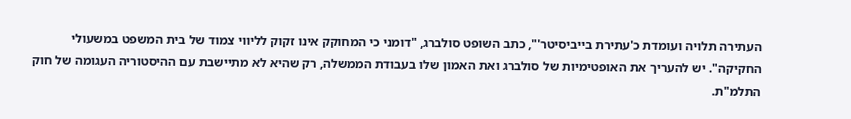העתירה תלויה ועומדת כ'עתירת בייביסיטר'", כתב השופט סולברג, "דומני כי המחוקק אינו זקוק לליווי צמוד של בית המשפט במשעולי החקיקה". יש להעריך את האופטימיות של סולברג ואת האמון שלו בעבודת הממשלה, רק שהיא לא מתיישבת עם ההיסטוריה העגומה של חוק התלמ"ת.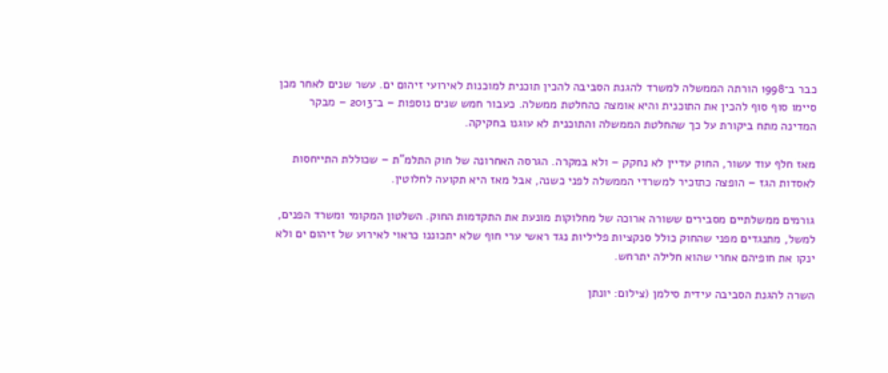כבר ב־1998 הורתה הממשלה למשרד להגנת הסביבה להכין תוכנית למוכנות לאירועי זיהום ים. עשר שנים לאחר מכן סיימו סוף סוף להכין את התוכנית והיא אומצה כהחלטת ממשלה. כעבור חמש שנים נוספות – ב־2013 – מבקר המדינה מתח ביקורת על כך שהחלטת הממשלה והתוכנית לא עוגנו בחקיקה.

מאז חלף עוד עשור, החוק עדיין לא נחקק – ולא במקרה. הגרסה האחרונה של חוק התלמ"ת – שכוללת התייחסות לאסדות הגז – הופצה כתזכיר למשרדי הממשלה לפני כשנה, אבל מאז היא תקועה לחלוטין.

גורמים ממשלתיים מסבירים ששורה ארוכה של מחלוקות מונעת את התקדמות החוק. השלטון המקומי ומשרד הפנים, למשל, מתנגדים מפני שהחוק כולל סנקציות פליליות נגד ראשי ערי חוף שלא יתכוננו כראוי לאירוע של זיהום ים ולא ינקו את חופיהם אחרי שהוא חלילה יתרחש.

השרה להגנת הסביבה עידית סילמן (צילום: יונתן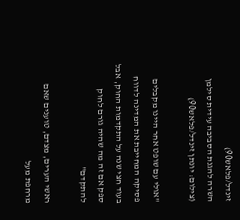זינדל/פלאש90)
השרה להגנת הסביבה עידית סילמן (צילום: יונתן זינדל/פלאש90)

"אולי עם שופט אחר היינו מקבלים פסיקה המחייבת את המדינה לדווח בעוד חצי שנה על התקדמות החוק, אבל ספק אם זה מה שהיה גורם לחוק להתקדם"

ראשי הערים, מצדם, טוענים שאם מרחפת מעל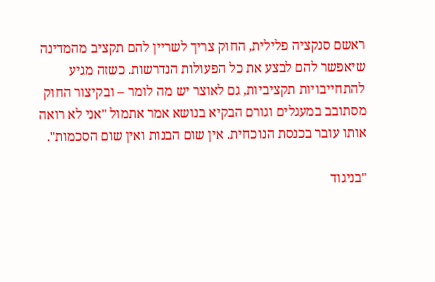ראשם סנקציה פלילית, החוק צריך לשריין להם תקציב מהמדינה שיאפשר להם לבצע את כל הפעולות הנדרשות. כשזה מגיע להתחייבויות תקציביות, גם לאוצר יש מה לומר – ובקיצור החוק מסתובב במעגלים וגורם הבקיא בנושא אמר אתמול "אני לא רואה אותו עובר בכנסת הנוכחית. אין שום הבנות ואין שום הסכמות".

"בניגוד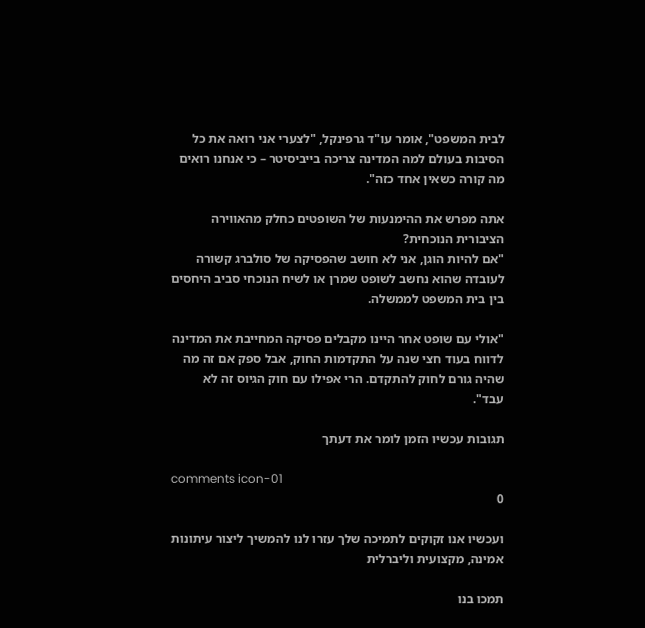לבית המשפט", אומר עו"ד גרפינקל, "לצערי אני רואה את כל הסיבות בעולם למה המדינה צריכה בייביסיטר – כי אנחנו רואים מה קורה כשאין אחד כזה".

אתה מפרש את ההימנעות של השופטים כחלק מהאווירה הציבורית הנוכחית?
"אם להיות הוגן, אני לא חושב שהפסיקה של סולברג קשורה לעובדה שהוא נחשב לשופט שמרן או לשיח הנוכחי סביב היחסים בין בית המשפט לממשלה.

"אולי עם שופט אחר היינו מקבלים פסיקה המחייבת את המדינה לדווח בעוד חצי שנה על התקדמות החוק, אבל ספק אם זה מה שהיה גורם לחוק להתקדם. הרי אפילו עם חוק הגיוס זה לא עבד".

תגובות עכשיו הזמן לומר את דעתך

comments icon-01
0

ועכשיו אנו זקוקים לתמיכה שלך עזרו לנו להמשיך ליצור עיתונות אמינה, מקצועית וליברלית

תמכו בנו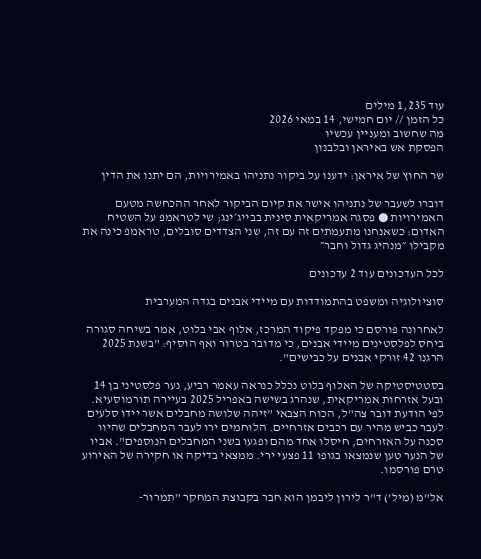עוד 1,235 מילים
כל הזמן // יום חמישי, 14 במאי 2026
מה שחשוב ומעניין עכשיו
הפסקת אש באיראן ובלבנון

שר החוץ של איראן: ידענו על ביקור נתניהו באמירויות, הם יתנו את הדין

דוברו לשעבר של נתניהו אישר את קיום הביקור לאחר ההכחשה מטעם האמירויות ● פסגה אמריקאית סינית בבייג׳ינג; שי לטראמפ על השטיח האדום: כשאנחנו מתעמתים זה עם זה, שני הצדדים סובלים, טראמפ כינה את מקבילו ״מנהיג גדול וחבר״

לכל העדכונים עוד 2 עדכונים

סוציולוגיה ומשפט בהתמודדות עם מיידי אבנים בגדה המערבית

לאחרונה פורסם כי מפקד פיקוד המרכז, אלוף אבי בלוט, אמר בשיחה סגורה ביחס לפלסטינים מיידי אבנים, כי מדובר בטרור ואף הוסיף: "בשנת 2025 הרגנו 42 זורקי אבנים על כבישים".

בסטטיסטיקה של האלוף בלוט נכלל כנראה עאמר רביע, נער פלסטיני בן 14 ובעל אזרחות אמריקאית, שנהרג בשישה באפריל 2025 בעיירה תורמוסעיא. לפי הודעת דובר צה"ל, הכוח הצבאי "זיהה שלושה מחבלים אשר יידו סלעים לעבר כביש מהיר עם רכבים אזרחיים. הלוחמים ירו לעבר המחבלים שהיוו סכנה על האזרחים, חיסלו אחד מהם ופגעו בשני המחבלים הנוספים". אביו של הנער טען שנמצאו בגופו 11 פצעי ירי. ממצאי בדיקה או חקירה של האירוע טרם פורסמו.

אל"מ (מיל') ד"ר לירון ליבמן הוא חבר בקבוצת המחקר "תמרור-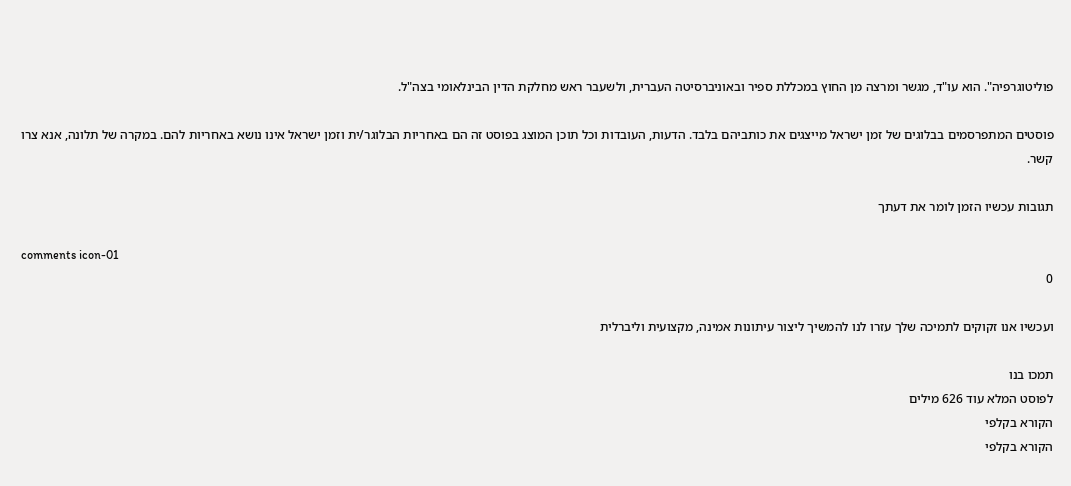פוליטוגרפיה". הוא עו"ד, מגשר ומרצה מן החוץ במכללת ספיר ובאוניברסיטה העברית, ולשעבר ראש מחלקת הדין הבינלאומי בצה"ל.

פוסטים המתפרסמים בבלוגים של זמן ישראל מייצגים את כותביהם בלבד. הדעות, העובדות וכל תוכן המוצג בפוסט זה הם באחריות הבלוגר/ית וזמן ישראל אינו נושא באחריות להם. במקרה של תלונה, אנא צרו קשר.

תגובות עכשיו הזמן לומר את דעתך

comments icon-01
0

ועכשיו אנו זקוקים לתמיכה שלך עזרו לנו להמשיך ליצור עיתונות אמינה, מקצועית וליברלית

תמכו בנו
לפוסט המלא עוד 626 מילים
הקורא בקלפי
הקורא בקלפי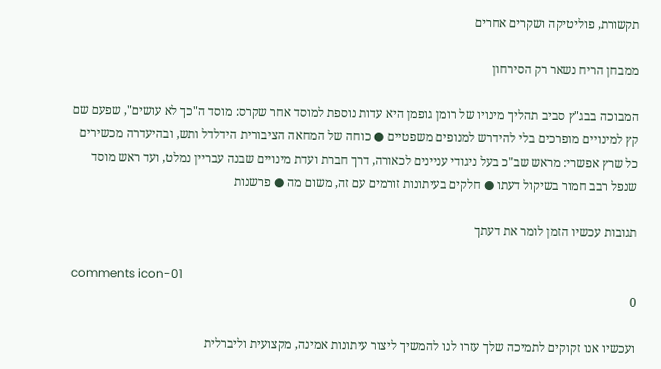תקשורת, פוליטיקה ושקרים אחרים

ממבחן הריח נשאר רק הסירחון

המבוכה בבג"ץ סביב תהליך מינויו של רומן גופמן היא עדות נוספת למוסד אחר שקרס: מוסד ה"כך לא עושים", שפעם שם קץ למינויים מופרכים בלי להידרש למנופים משפטיים ● כוחה של המחאה הציבורית הידלדל ותש, ובהיעדרה מכשירים כל שרץ אפשרי: מראש שב"כ בעל ניגודי עניינים לכאורה, דרך חברת ועדת מינויים שבנה עבריין נמלט, ועד ראש מוסד שנפל רבב חמור בשיקול דעתו ● חלקים בעיתונות זורמים עם זה, משום מה ● פרשנות

תגובות עכשיו הזמן לומר את דעתך

comments icon-01
0

ועכשיו אנו זקוקים לתמיכה שלך עזרו לנו להמשיך ליצור עיתונות אמינה, מקצועית וליברלית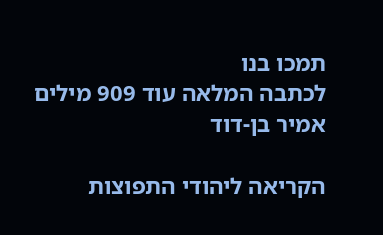תמכו בנו
לכתבה המלאה עוד 909 מילים
אמיר בן-דוד

הקריאה ליהודי התפוצות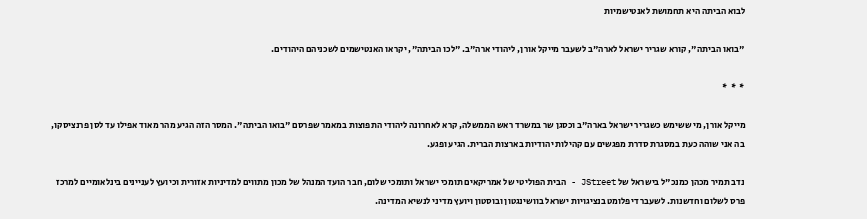לבוא הביתה היא תחמושת לאנטישמיות

"בואו הביתה", קורא שגריר ישראל לארה"ב לשעבר מייקל אורן, ליהודי ארה"ב. "לכו הביתה", יקראו האנטישמים לשכניהם היהודים.

*  *  *

מייקל אורן, מי ששימש כשגריר ישראל בארה"ב וכסגן שר במשרד ראש הממשלה, קרא לאחרונה ליהודי התפוצות במאמר שפרסם "בואו הביתה". המסר הזה הגיע מהר מאוד אפילו עד לסן פרנציסקו, בה אני שוהה כעת במסגרת סדרת מפגשים עם קהילות יהודיות בארצות הברית. הגיע ופגע.

נדב תמיר מכהן כמנכ"ל בישראל של JStreet - הבית הפוליטי של אמריקאים תומכי ישראל ותומכי שלום, חבר הועד המנהל של מכון מתווים למדיניות אזורית וכיועץ לעניינים בינלאומיים למרכז פרס לשלום וחדשנות. לשעבר דיפלומט בנציגויות ישראל בוושינגטון ובוסטון ויועץ מדיני לנשיא המדינה.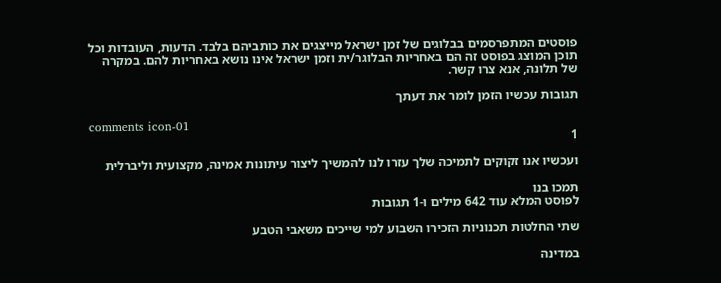פוסטים המתפרסמים בבלוגים של זמן ישראל מייצגים את כותביהם בלבד. הדעות, העובדות וכל תוכן המוצג בפוסט זה הם באחריות הבלוגר/ית וזמן ישראל אינו נושא באחריות להם. במקרה של תלונה, אנא צרו קשר.

תגובות עכשיו הזמן לומר את דעתך

comments icon-01
1

ועכשיו אנו זקוקים לתמיכה שלך עזרו לנו להמשיך ליצור עיתונות אמינה, מקצועית וליברלית

תמכו בנו
לפוסט המלא עוד 642 מילים ו-1 תגובות

שתי החלטות תכנוניות הזכירו השבוע למי שייכים משאבי הטבע

במדינה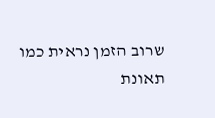שרוב הזמן נראית כמו תאונת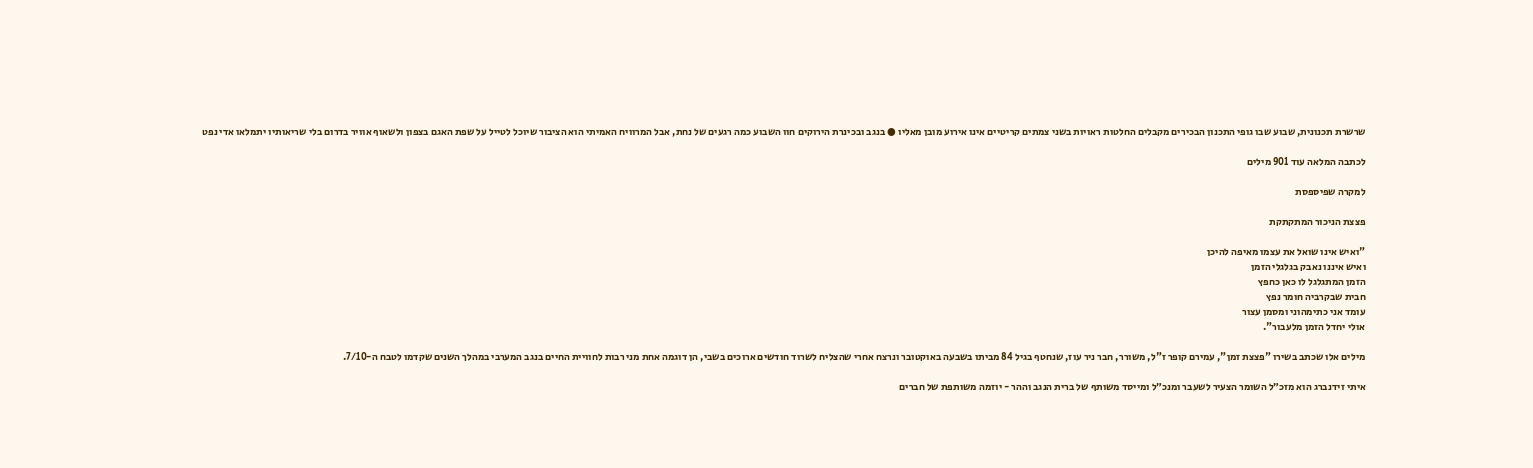שרשרת תכנונית, שבוע שבו גופי התכנון הבכירים מקבלים החלטות ראויות בשני צמתים קריטיים אינו אירוע מובן מאליו ● בנגב ובכינרת הירוקים חוו השבוע כמה רגעים של נחת, אבל המרוויח האמיתי הוא הציבור שיוכל לטייל על שפת האגם בצפון ולשאוף אוויר בדרום בלי שריאותיו יתמלאו אדי נפט

לכתבה המלאה עוד 901 מילים

למקרה שפיספסת

פצצת הניכור המתקתקת

"ואיש אינו שואל את עצמו מאיפה להיכן
ואיש איננו נאבק בגלגלי הזמן
הזמן המתגלגל לו כאן כחפץ
חבית שבקרביה חומר נפץ
עומד אני כתימהוני ומסמן עצור
אולי יחדל הזמן מלעבור".

מילים אלו שכתב בשירו "פצצת זמן", עמירם קופר ז"ל, משורר, חבר ניר עוז, שנחטף בגיל 84 מביתו בשבעה באוקטובר ונרצח אחרי שהצליח לשרוד חודשים ארוכים בשבי, הן דוגמה אחת מני רבות לחוויית החיים בנגב המערבי במהלך השנים שקדמו לטבח ה-7/10.

איתי זידנברג הוא מזכ״ל השומר הצעיר לשעבר ומנכ״ל ומייסד משותף של ברית הנגב וההר - יוזמה משותפת של חברים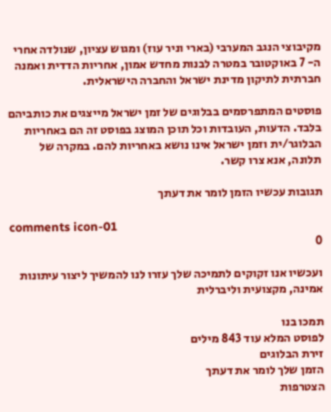מקיבוצי הנגב המערבי (בארי וניר עוז) ומגוש עציון, שנולדה אחרי ה- 7 באוקטובר במטרה לבנות מחדש אמון, אחריות הדדית ואמנה חברתית לתיקון מדינת ישראל והחברה הישראלית.

פוסטים המתפרסמים בבלוגים של זמן ישראל מייצגים את כותביהם בלבד. הדעות, העובדות וכל תוכן המוצג בפוסט זה הם באחריות הבלוגר/ית וזמן ישראל אינו נושא באחריות להם. במקרה של תלונה, אנא צרו קשר.

תגובות עכשיו הזמן לומר את דעתך

comments icon-01
0

ועכשיו אנו זקוקים לתמיכה שלך עזרו לנו להמשיך ליצור עיתונות אמינה, מקצועית וליברלית

תמכו בנו
לפוסט המלא עוד 843 מילים
זירת הבלוגים
הזמן שלך לומר את דעתך
הצטרפות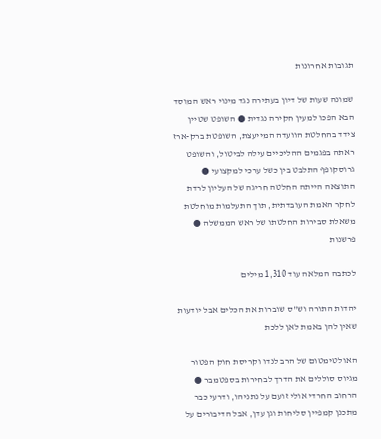תגובות אחרונות

שמונה שעות של דיון בעתירה נגד מינוי ראש המוסד הבא הפכו למעין חקירה נגדית ● השופט שטיין צידד בהחלטת הוועדה המייעצת, השופטת ברק-ארז ראתה בפגמים ההליכיים עילה לביטול, והשופט גרוסקופף התלבט בין כשל ערכי למקצועי ● התוצאה הייתה החלטה חריגה של העליון לרדת לחקר האמת העובדתית, תוך התעלמות מוחלטת משאלת סבירות החלטתו של ראש הממשלה ● פרשנות

לכתבה המלאה עוד 1,310 מילים

יהדות התורה וש"ס שוברות את הכלים אבל יודעות שאין להן באמת לאן ללכת

האולטימטום של הרב לנדו וקריסת חוק הפטור מגיוס סוללים את הדרך לבחירות בספטמבר ● הרחוב החרדי אולי זועם על נתניהו, ודרעי כבר מתכנן קמפיין סליחות וגן עדן, אבל הדיבורים על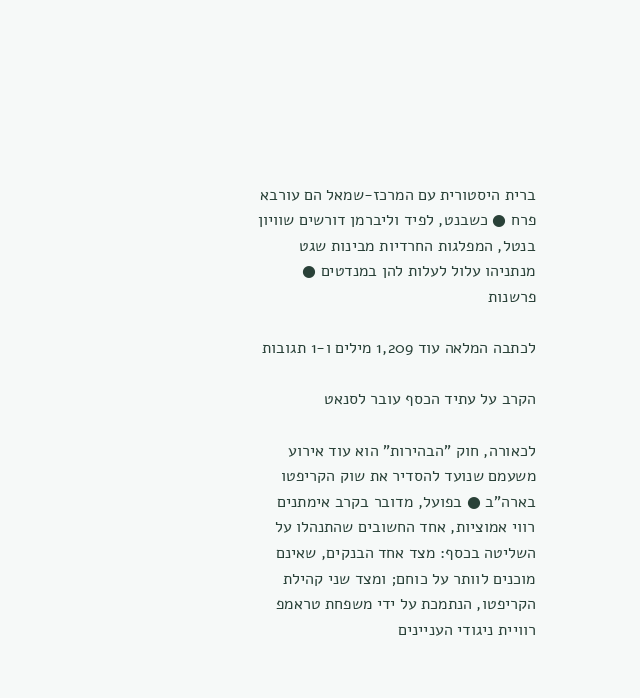ברית היסטורית עם המרכז-שמאל הם עורבא פרח ● כשבנט, לפיד וליברמן דורשים שוויון בנטל, המפלגות החרדיות מבינות שגט מנתניהו עלול לעלות להן במנדטים ● פרשנות

לכתבה המלאה עוד 1,209 מילים ו-1 תגובות

הקרב על עתיד הכסף עובר לסנאט

לכאורה, חוק "הבהירות" הוא עוד אירוע משעמם שנועד להסדיר את שוק הקריפטו בארה"ב ● בפועל, מדובר בקרב אימתנים רווי אמוציות, אחד החשובים שהתנהלו על השליטה בכסף: מצד אחד הבנקים, שאינם מוכנים לוותר על כוחם; ומצד שני קהילת הקריפטו, הנתמכת על ידי משפחת טראמפ רוויית ניגודי העניינים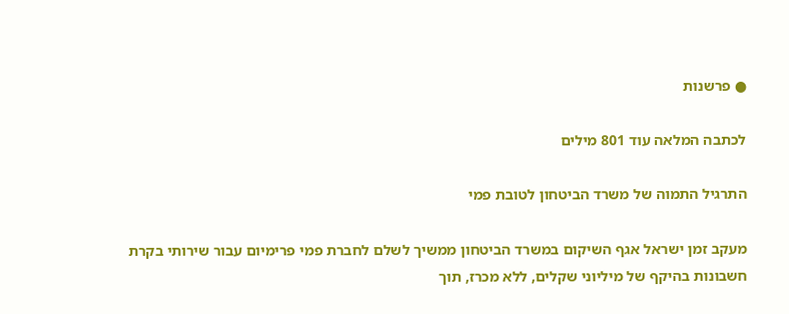● פרשנות

לכתבה המלאה עוד 801 מילים

התרגיל התמוה של משרד הביטחון לטובת פמי

מעקב זמן ישראל אגף השיקום במשרד הביטחון ממשיך לשלם לחברת פמי פרימיום עבור שירותי בקרת חשבונות בהיקף של מיליוני שקלים, ללא מכרז, תוך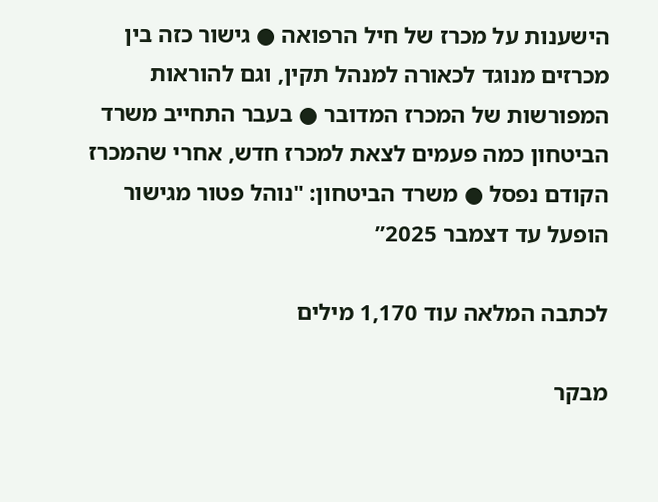הישענות על מכרז של חיל הרפואה ● גישור כזה בין מכרזים מנוגד לכאורה למנהל תקין, וגם להוראות המפורשות של המכרז המדובר ● בעבר התחייב משרד הביטחון כמה פעמים לצאת למכרז חדש, אחרי שהמכרז הקודם נפסל ● משרד הביטחון: "נוהל פטור מגישור הופעל עד דצמבר 2025”

לכתבה המלאה עוד 1,170 מילים

מבקר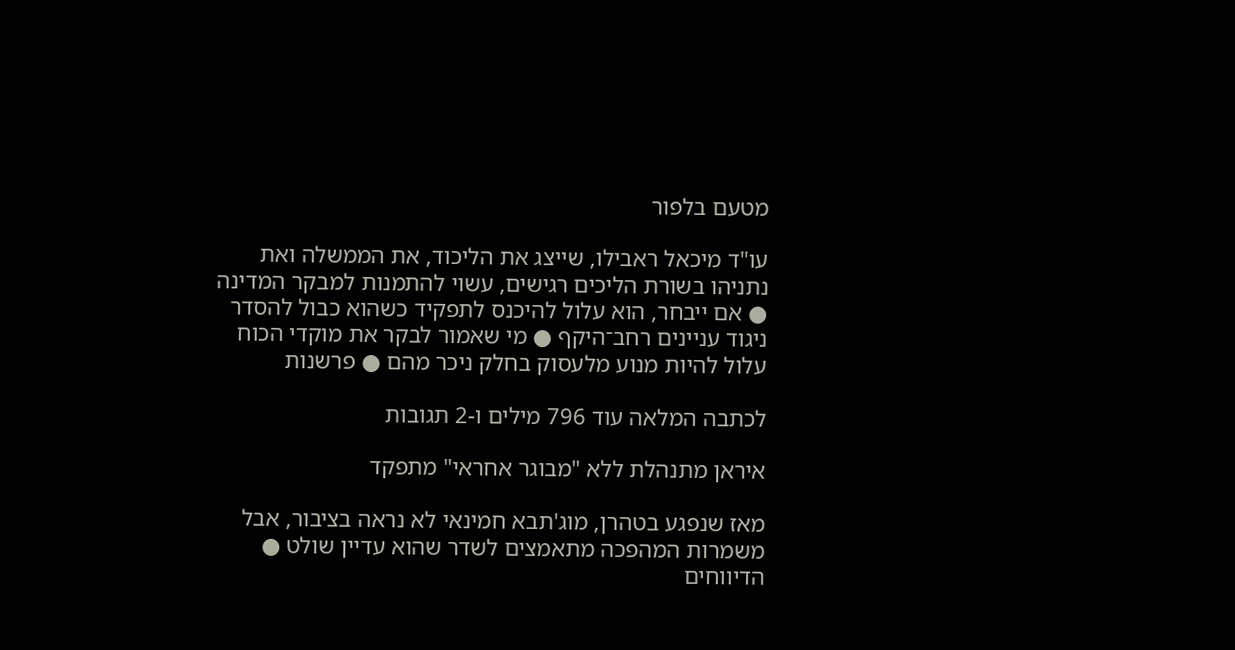מטעם בלפור

עו"ד מיכאל ראבילו, שייצג את הליכוד, את הממשלה ואת נתניהו בשורת הליכים רגישים, עשוי להתמנות למבקר המדינה ● אם ייבחר, הוא עלול להיכנס לתפקיד כשהוא כבול להסדר ניגוד עניינים רחב־היקף ● מי שאמור לבקר את מוקדי הכוח עלול להיות מנוע מלעסוק בחלק ניכר מהם ● פרשנות

לכתבה המלאה עוד 796 מילים ו-2 תגובות

איראן מתנהלת ללא "מבוגר אחראי" מתפקד

מאז שנפגע בטהרן, מוג'תבא חמינאי לא נראה בציבור, אבל משמרות המהפכה מתאמצים לשדר שהוא עדיין שולט ● הדיווחים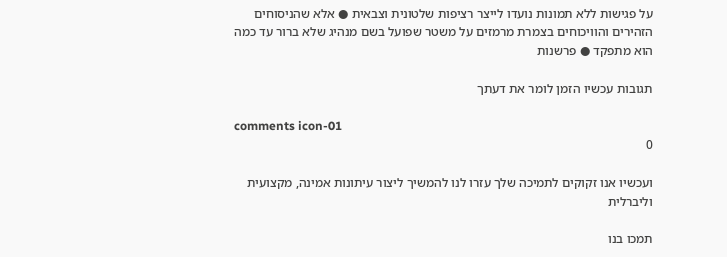על פגישות ללא תמונות נועדו לייצר רציפות שלטונית וצבאית ● אלא שהניסוחים הזהירים והוויכוחים בצמרת מרמזים על משטר שפועל בשם מנהיג שלא ברור עד כמה הוא מתפקד ● פרשנות

תגובות עכשיו הזמן לומר את דעתך

comments icon-01
0

ועכשיו אנו זקוקים לתמיכה שלך עזרו לנו להמשיך ליצור עיתונות אמינה, מקצועית וליברלית

תמכו בנו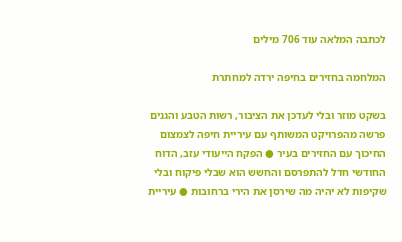לכתבה המלאה עוד 706 מילים

המלחמה בחזירים בחיפה ירדה למחתרת

בשקט מוזר ובלי לעדכן את הציבור, רשות הטבע והגנים פרשה מהפרויקט המשותף עם עיריית חיפה לצמצום החיכוך עם החזירים בעיר ● הפקח הייעודי עזב, הדוח החודשי חדל להתפרסם והחשש הוא שבלי פיקוח ובלי שקיפות לא יהיה מה שירסן את הירי ברחובות ● עיריית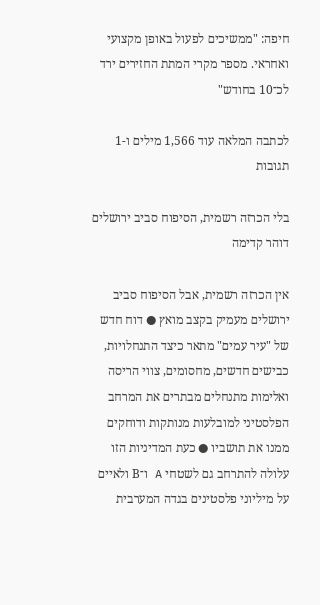חיפה: "ממשיכים לפעול באופן מקצועי ואחראי. מספר מקרי המתת החזירים ירד לכ־10 בחודש"

לכתבה המלאה עוד 1,566 מילים ו-1 תגובות

בלי הכרזה רשמית, הסיפוח סביב ירושלים דוהר קדימה

אין הכרזה רשמית, אבל הסיפוח סביב ירושלים מעמיק בקצב מואץ ● דוח חדש של "עיר עמים" מתאר כיצד התנחלויות, כבישים חדשים, מחסומים, צווי הריסה ואלימות מתנחלים מבתרים את המרחב הפלסטיני למובלעות מנותקות ודוחקים ממנו את תושביו ● כעת המדיניות הזו עלולה להתרחב גם לשטחי A ו־B ולאיים על מיליוני פלסטינים בגדה המערבית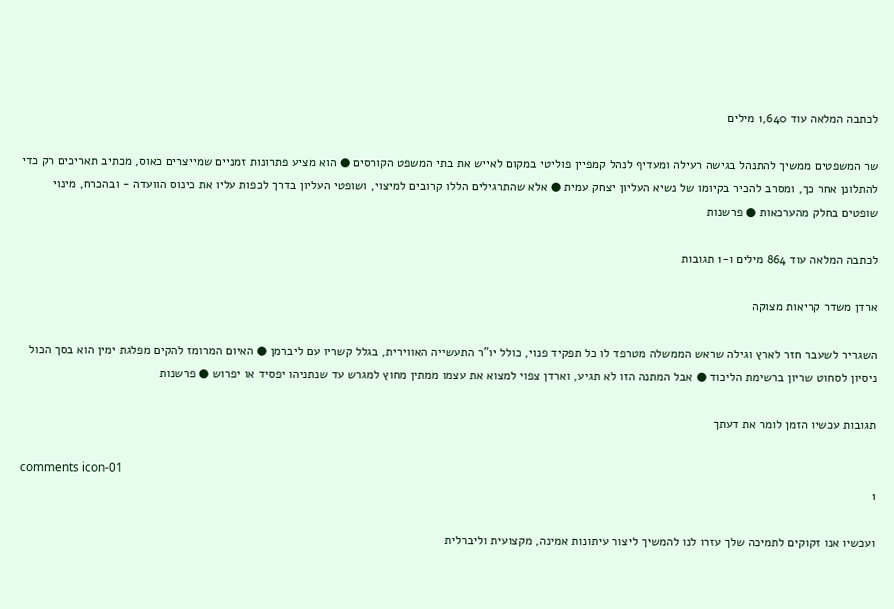לכתבה המלאה עוד 1,640 מילים

שר המשפטים ממשיך להתנהל בגישה רעילה ומעדיף לנהל קמפיין פוליטי במקום לאייש את בתי המשפט הקורסים ● הוא מציע פתרונות זמניים שמייצרים כאוס, מכתיב תאריכים רק כדי להתלונן אחר כך, ומסרב להכיר בקיומו של נשיא העליון יצחק עמית ● אלא שהתרגילים הללו קרובים למיצוי, ושופטי העליון בדרך לכפות עליו את כינוס הוועדה - ובהכרח, מינוי שופטים בחלק מהערכאות ● פרשנות

לכתבה המלאה עוד 864 מילים ו-1 תגובות

ארדן משדר קריאות מצוקה

השגריר לשעבר חזר לארץ וגילה שראש הממשלה מטרפד לו כל תפקיד פנוי, כולל יו"ר התעשייה האווירית, בגלל קשריו עם ליברמן ● האיום המרומז להקים מפלגת ימין הוא בסך הכול ניסיון לסחוט שריון ברשימת הליכוד ● אבל המתנה הזו לא תגיע, וארדן צפוי למצוא את עצמו ממתין מחוץ למגרש עד שנתניהו יפסיד או יפרוש ● פרשנות

תגובות עכשיו הזמן לומר את דעתך

comments icon-01
1

ועכשיו אנו זקוקים לתמיכה שלך עזרו לנו להמשיך ליצור עיתונות אמינה, מקצועית וליברלית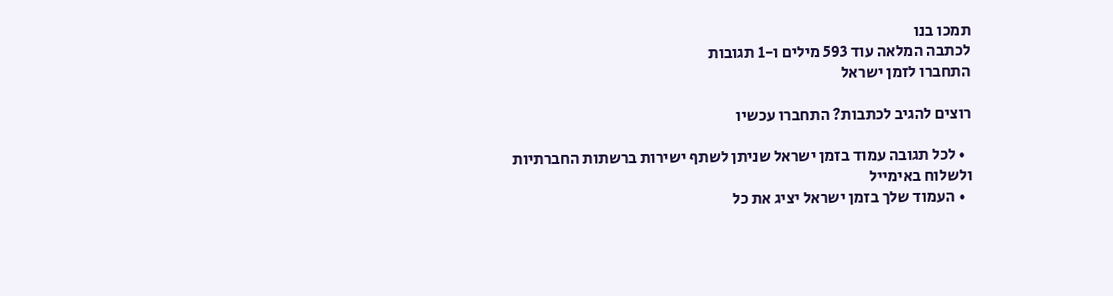תמכו בנו
לכתבה המלאה עוד 593 מילים ו-1 תגובות
התחברו לזמן ישראל

רוצים להגיב לכתבות? התחברו עכשיו

  • לכל תגובה עמוד בזמן ישראל שניתן לשתף ישירות ברשתות החברתיות ולשלוח באימייל
  • העמוד שלך בזמן ישראל יציג את כל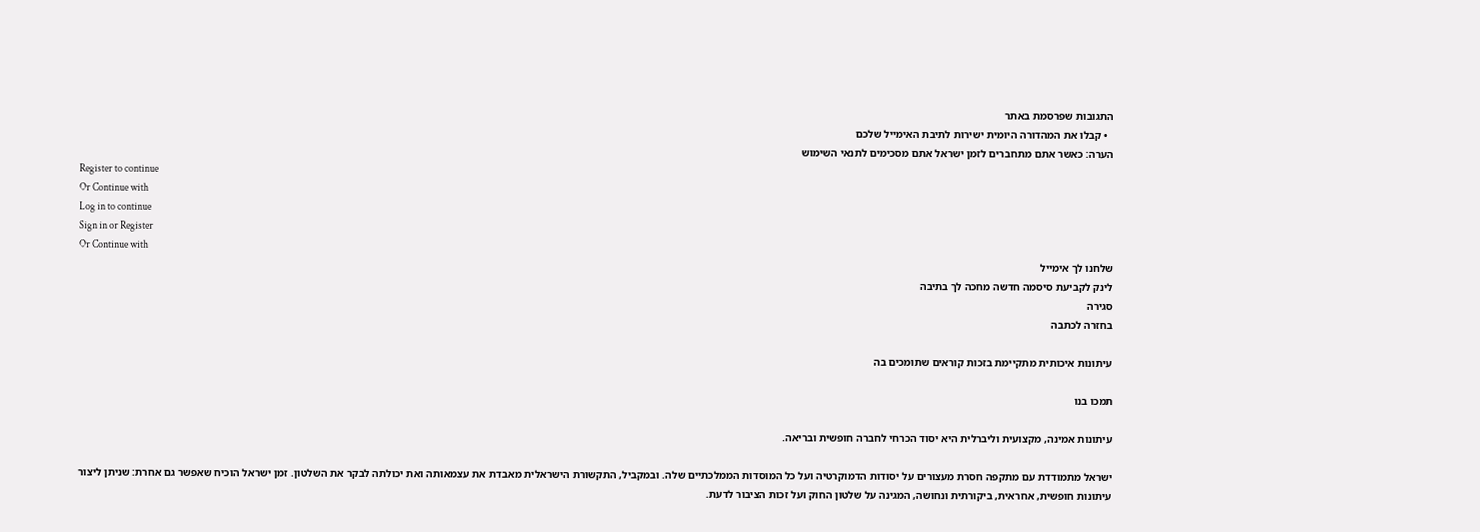התגובות שפרסמת באתר
  • קבלו את המהדורה היומית ישירות לתיבת האימייל שלכם
הערה: כאשר אתם מתחברים לזמן ישראל אתם מסכימים לתנאי השימוש
Register to continue
Or Continue with
Log in to continue
Sign in or Register
Or Continue with
שלחנו לך אימייל
לינק לקביעת סיסמה חדשה מחכה לך בתיבה
סגירה
בחזרה לכתבה

עיתונות איכותית מתקיימת בזכות קוראים שתומכים בה

תמכו בנו

עיתונות אמינה, מקצועית וליברלית היא יסוד הכרחי לחברה חופשית ובריאה.

ישראל מתמודדת עם מתקפה חסרת מעצורים על יסודות הדמוקרטיה ועל כל המוסדות הממלכתיים שלה. ובמקביל, התקשורת הישראלית מאבדת את עצמאותה ואת יכולתה לבקר את השלטון. זמן ישראל הוכיח שאפשר גם אחרת: שניתן ליצור עיתונות חופשית, אחראית, ביקורתית ונחושה, המגינה על שלטון החוק ועל זכות הציבור לדעת.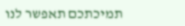תמיכתכם תאפשר לנו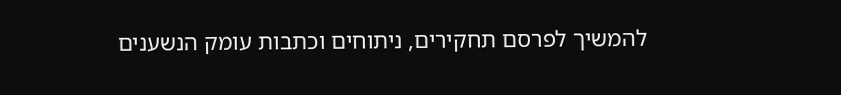להמשיך לפרסם תחקירים, ניתוחים וכתבות עומק הנשענים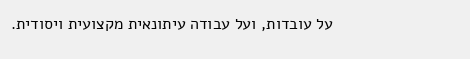על עובדות, ועל עבודה עיתונאית מקצועית ויסודית.